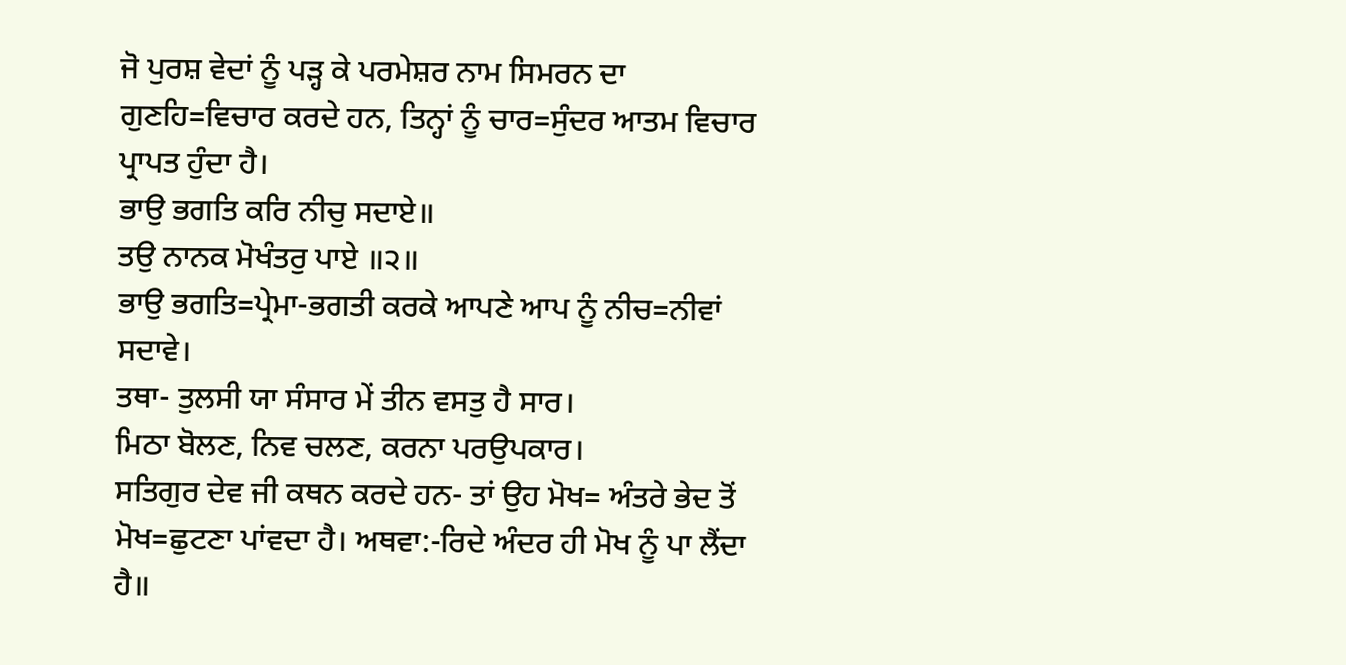ਜੋ ਪੁਰਸ਼ ਵੇਦਾਂ ਨੂੰ ਪੜ੍ਹ ਕੇ ਪਰਮੇਸ਼ਰ ਨਾਮ ਸਿਮਰਨ ਦਾ ਗੁਣਹਿ=ਵਿਚਾਰ ਕਰਦੇ ਹਨ, ਤਿਨ੍ਹਾਂ ਨੂੰ ਚਾਰ=ਸੁੰਦਰ ਆਤਮ ਵਿਚਾਰ ਪ੍ਰਾਪਤ ਹੁੰਦਾ ਹੈ।
ਭਾਉ ਭਗਤਿ ਕਰਿ ਨੀਚੁ ਸਦਾਏ॥
ਤਉ ਨਾਨਕ ਮੋਖੰਤਰੁ ਪਾਏ ॥੨॥
ਭਾਉ ਭਗਤਿ=ਪ੍ਰੇਮਾ-ਭਗਤੀ ਕਰਕੇ ਆਪਣੇ ਆਪ ਨੂੰ ਨੀਚ=ਨੀਵਾਂ ਸਦਾਵੇ।
ਤਥਾ- ਤੁਲਸੀ ਯਾ ਸੰਸਾਰ ਮੇਂ ਤੀਨ ਵਸਤੁ ਹੈ ਸਾਰ।
ਮਿਠਾ ਬੋਲਣ, ਨਿਵ ਚਲਣ, ਕਰਨਾ ਪਰਉਪਕਾਰ।
ਸਤਿਗੁਰ ਦੇਵ ਜੀ ਕਥਨ ਕਰਦੇ ਹਨ- ਤਾਂ ਉਹ ਮੋਖ= ਅੰਤਰੇ ਭੇਦ ਤੋਂ ਮੋਖ=ਛੁਟਣਾ ਪਾਂਵਦਾ ਹੈ। ਅਥਵਾ:-ਰਿਦੇ ਅੰਦਰ ਹੀ ਮੋਖ ਨੂੰ ਪਾ ਲੈਂਦਾ ਹੈ॥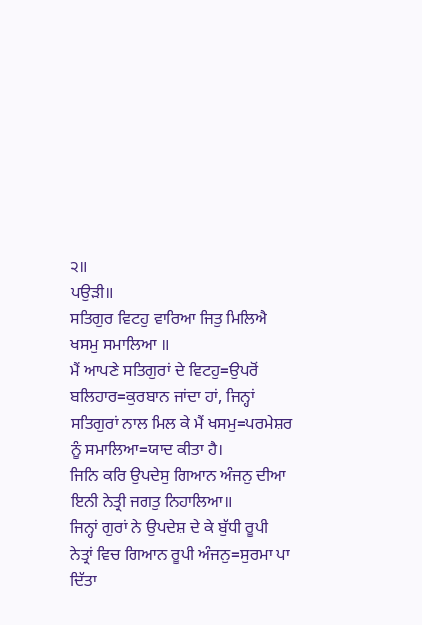੨॥
ਪਉੜੀ॥
ਸਤਿਗੁਰ ਵਿਟਹੁ ਵਾਰਿਆ ਜਿਤੁ ਮਿਲਿਐ ਖਸਮੁ ਸਮਾਲਿਆ ॥
ਮੈਂ ਆਪਣੇ ਸਤਿਗੁਰਾਂ ਦੇ ਵਿਟਹੁ=ਉਪਰੋਂ ਬਲਿਹਾਰ=ਕੁਰਬਾਨ ਜਾਂਦਾ ਹਾਂ, ਜਿਨ੍ਹਾਂ ਸਤਿਗੁਰਾਂ ਨਾਲ ਮਿਲ ਕੇ ਮੈਂ ਖਸਮੁ=ਪਰਮੇਸ਼ਰ ਨੂੰ ਸਮਾਲਿਆ=ਯਾਦ ਕੀਤਾ ਹੈ।
ਜਿਨਿ ਕਰਿ ਉਪਦੇਸੁ ਗਿਆਨ ਅੰਜਨੁ ਦੀਆ
ਇਨੀ ਨੇਤ੍ਰੀ ਜਗਤੁ ਨਿਹਾਲਿਆ॥
ਜਿਨ੍ਹਾਂ ਗੁਰਾਂ ਨੇ ਉਪਦੇਸ਼ ਦੇ ਕੇ ਬੁੱਧੀ ਰੂਪੀ ਨੇਤ੍ਰਾਂ ਵਿਚ ਗਿਆਨ ਰੂਪੀ ਅੰਜਨੁ=ਸੁਰਮਾ ਪਾ ਦਿੱਤਾ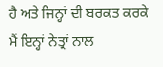ਹੈ ਅਤੇ ਜਿਨ੍ਹਾਂ ਦੀ ਬਰਕਤ ਕਰਕੇ ਮੈਂ ਇਨ੍ਹਾਂ ਨੇਤ੍ਰਾਂ ਨਾਲ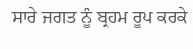ਸਾਰੇ ਜਗਤ ਨੂੰ ਬ੍ਰਹਮ ਰੂਪ ਕਰਕੇ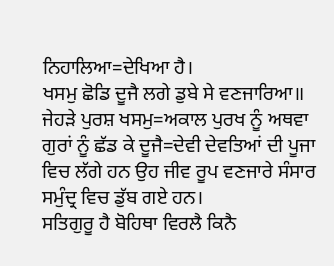ਨਿਹਾਲਿਆ=ਦੇਖਿਆ ਹੈ।
ਖਸਮੁ ਛੋਡਿ ਦੂਜੈ ਲਗੇ ਡੁਬੇ ਸੇ ਵਣਜਾਰਿਆ॥
ਜੇਹੜੇ ਪੁਰਸ਼ ਖਸਮੁ=ਅਕਾਲ ਪੁਰਖ ਨੂੰ ਅਥਵਾ ਗੁਰਾਂ ਨੂੰ ਛੱਡ ਕੇ ਦੂਜੈ=ਦੇਵੀ ਦੇਵਤਿਆਂ ਦੀ ਪੂਜਾ ਵਿਚ ਲੱਗੇ ਹਨ ਉਹ ਜੀਵ ਰੂਪ ਵਣਜਾਰੇ ਸੰਸਾਰ ਸਮੁੰਦ੍ਰ ਵਿਚ ਡੁੱਬ ਗਏ ਹਨ।
ਸਤਿਗੁਰੂ ਹੈ ਬੋਹਿਥਾ ਵਿਰਲੈ ਕਿਨੈ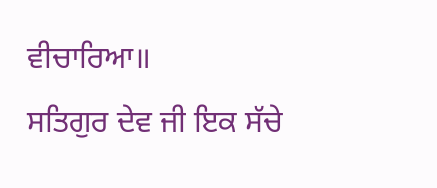ਵੀਚਾਰਿਆ॥
ਸਤਿਗੁਰ ਦੇਵ ਜੀ ਇਕ ਸੱਚੇ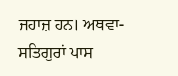ਜਹਾਜ਼ ਹਨ। ਅਥਵਾ- ਸਤਿਗੁਰਾਂ ਪਾਸ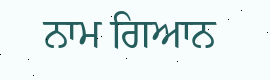ਨਾਮ ਗਿਆਨ